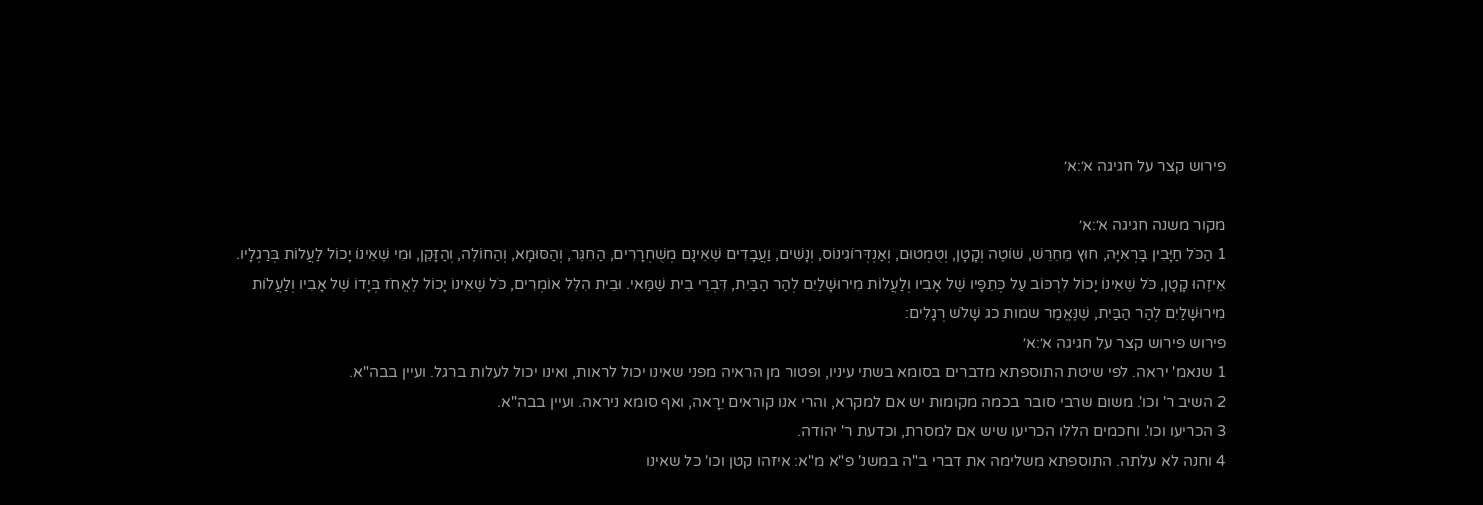פירוש קצר על חגיגה א׳:א׳

מקור משנה חגיגה א׳:א׳
1 הַכֹּל חַיָּבִין בָּרְאִיָּה, חוּץ מֵחֵרֵשׁ, שׁוֹטֶה וְקָטָן, וְטֻמְטוּם, וְאַנְדְּרוֹגִינוֹס, וְנָשִׁים, וַעֲבָדִים שֶׁאֵינָם מְשֻׁחְרָרִים, הַחִגֵּר, וְהַסּוּמָא, וְהַחוֹלֶה, וְהַזָּקֵן, וּמִי שֶׁאֵינוֹ יָכוֹל לַעֲלוֹת בְּרַגְלָיו. אֵיזֶהוּ קָטָן, כֹּל שֶׁאֵינוֹ יָכוֹל לִרְכּוֹב עַל כְּתֵפָיו שֶׁל אָבִיו וְלַעֲלוֹת מִירוּשָׁלַיִם לְהַר הַבַּיִת, דִּבְרֵי בֵית שַׁמַּאי. וּבֵית הִלֵּל אוֹמְרִים, כֹּל שֶׁאֵינוֹ יָכוֹל לֶאֱחֹז בְּיָדוֹ שֶׁל אָבִיו וְלַעֲלוֹת מִירוּשָׁלַיִם לְהַר הַבַּיִת, שֶׁנֶּאֱמַר שמות כג שָׁלֹשׁ רְגָלִים:
פירוש פירוש קצר על חגיגה א׳:א׳
1 שנאמ' יראה. לפי שיטת התוספתא מדברים בסומא בשתי עיניו, ופטור מן הראיה מפני שאינו יכול לראות, ואינו יכול לעלות ברגל. ועיין בבה"א.
2 השיב ר' וכו'. משום שרבי סובר בכמה מקומות יש אם למקרא, והרי אנו קוראים יֵרָאה, ואף סומא ניראה. ועיין בבה"א.
3 הכריעו וכו'. וחכמים הללו הכריעו שיש אם למסרת, וכדעת ר' יהודה.
4 וחנה לא עלתה. התוספתא משלימה את דברי ב"ה במשנ' פ"א מ"א: איזהו קטן וכו' כל שאינו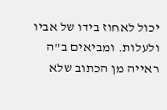יכול לאחוז בידו של אביו ולעלות. ומביאים ב"ה ראייה מן הכתוב שלא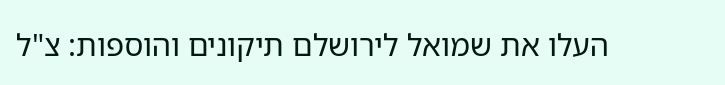העלו את שמואל לירושלם תיקונים והוספות: צ"ל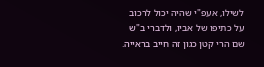לשילו, אעפ"י שהיה יכול לרכוב על כתיפו של אביו, ולדברי ב"ש שם הרי קטן כגון זה חייב בראייה.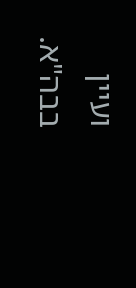ועיין בבה"א.